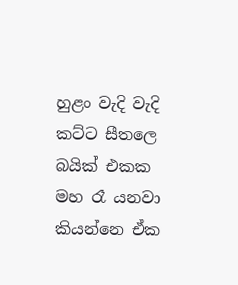හුළං වැදි වැදි කට්ට සීතලෙ බයික් එකක මහ රෑ යනවා කියන්නෙ ඒක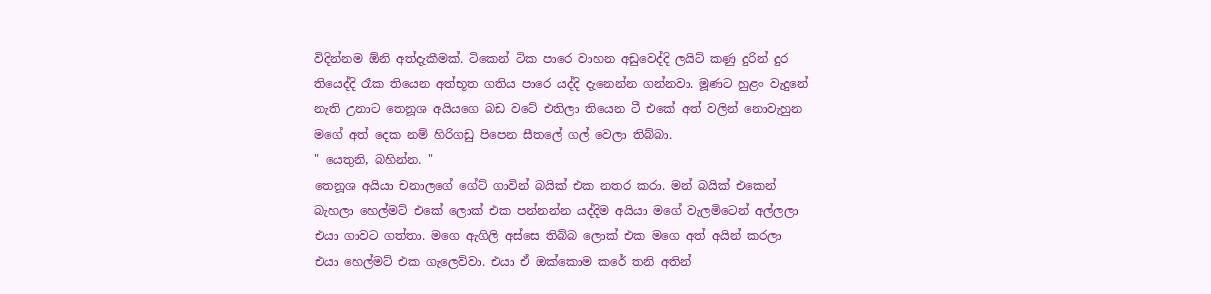විදින්නම ඕනි අත්දැකීමක්. ටිකෙන් ටික පාරෙ වාහන අඩුවෙද්දි ලයිට් කණු දුරින් දුර තියෙද්දි රෑක තියෙන අත්භූත ගතිය පාරෙ යද්දි දැනෙන්න ගන්නවා. මූණට හුළං වැදුනේ නැති උනාට තෙනූශ අයියගෙ බඩ වටේ එතිලා තියෙන ටී එකේ අත් වලින් නොවැහුන මගේ අත් දෙක නම් හිරිගඩු පිපෙන සීතලේ ගල් වෙලා තිබ්බා.
" යෙතුනි, බහින්න. "
තෙනූශ අයියා චනාලගේ ගේට් ගාවින් බයික් එක නතර කරා. මන් බයික් එකෙන් බැහලා හෙල්මට් එකේ ලොක් එක පන්නන්න යද්දිම අයියා මගේ වැලමිටෙන් අල්ලලා එයා ගාවට ගත්තා. මගෙ ඇගිලි අස්සෙ තිබ්බ ලොක් එක මගෙ අත් අයින් කරලා එයා හෙල්මට් එක ගැලෙව්වා. එයා ඒ ඔක්කොම කරේ තනි අතින්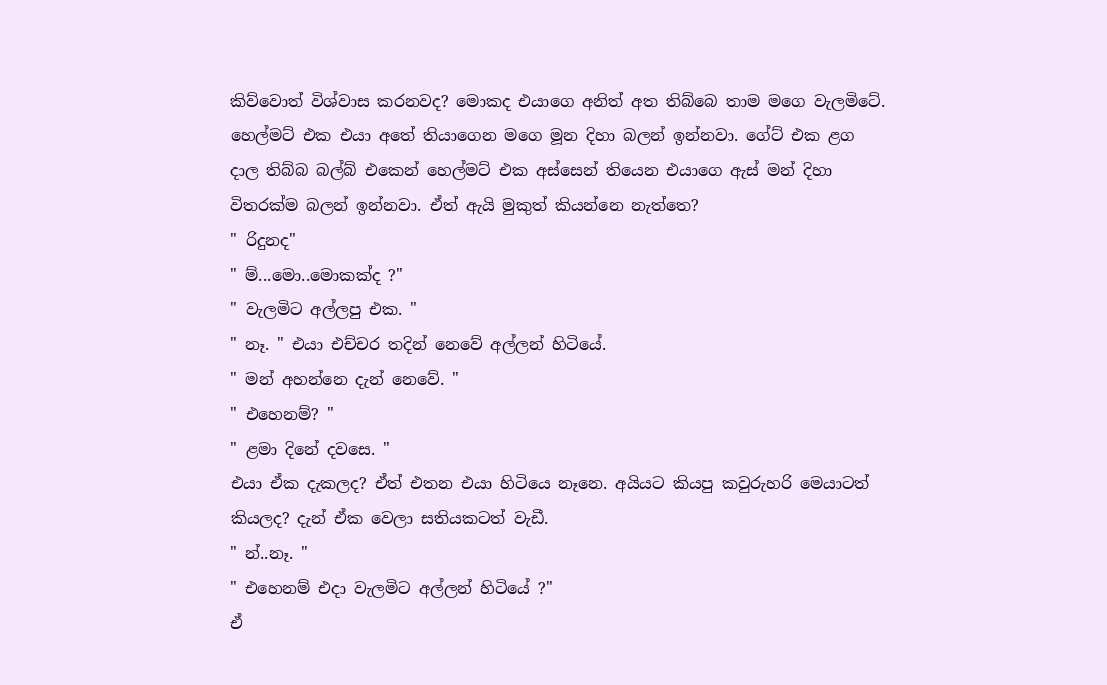කිව්වොත් විශ්වාස කරනවද? මොකද එයාගෙ අනිත් අත තිබ්බෙ තාම මගෙ වැලමිටේ. හෙල්මට් එක එයා අතේ තියාගෙන මගෙ මූන දිහා බලන් ඉන්නවා. ගේට් එක ළග දාල තිබ්බ බල්බ් එකෙන් හෙල්මට් එක අස්සෙන් තියෙන එයාගෙ ඇස් මන් දිහා විතරක්ම බලන් ඉන්නවා. ඒත් ඇයි මුකුත් කියන්නෙ නැත්තෙ?
" රිදුනද"
" ම්...මො..මොකක්ද ?"
" වැලමිට අල්ලපු එක. "
" නෑ. " එයා එච්චර තදින් නෙවේ අල්ලන් හිටියේ.
" මන් අහන්නෙ දැන් නෙවේ. "
" එහෙනම්? "
" ළමා දිනේ දවසෙ. "
එයා ඒක දැකලද? ඒත් එතන එයා හිටියෙ නෑනෙ. අයියට කියපු කවුරුහරි මෙයාටත් කියලද? දැන් ඒක වෙලා සතියකටත් වැඩී.
" න්..නෑ. "
" එහෙනම් එදා වැලමිට අල්ලන් හිටියේ ?"
ඒ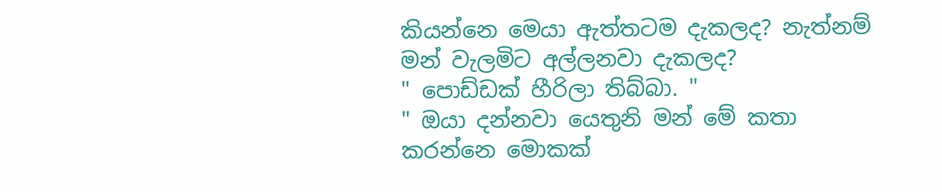කියන්නෙ මෙයා ඇත්තටම දැකලද? නැත්නම් මන් වැලමිට අල්ලනවා දැකලද?
" පොඩ්ඩක් හීරිලා තිබ්බා. "
" ඔයා දන්නවා යෙතුනි මන් මේ කතා කරන්නෙ මොකක්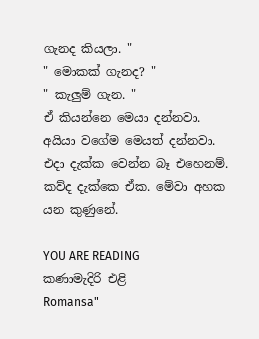ගැනද කියලා. "
" මොකක් ගැනද? "
" කැලුම් ගැන. "
ඒ කියන්නෙ මෙයා දන්නවා. අයියා වගේම මෙයත් දන්නවා. එදා දැක්ක වෙන්න බෑ එහෙනම්. කව්ද දැක්කෙ ඒක. මේවා අහක යන කුණුනේ.

YOU ARE READING
කණාමැදිරි එළි
Romansa"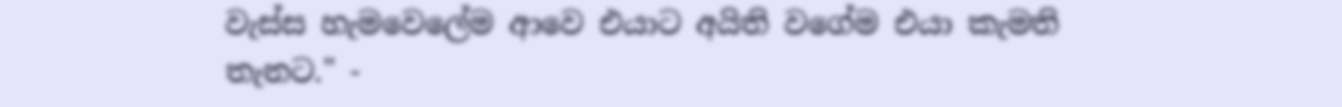වැස්ස හැමවෙලේම ආවෙ එයාට අයිති වගේම එයා කැමති තැනට." -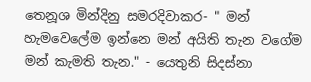තෙනූශ මින්දිනු සමරදිවාකර- " මන් හැමවෙලේම ඉන්නෙ මන් අයිති තැන වගේම මන් කැමති තැන." - යෙතුනි සිදස්නා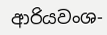ආරියවංශ-